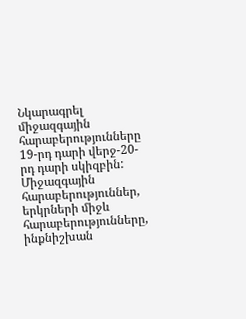Նկարագրել միջազգային հարաբերությունները 19-րդ դարի վերջ-20-րդ դարի սկիզբին:
Միջազգային հարաբերություններ, երկրների միջև հարաբերությունները, ինքնիշխան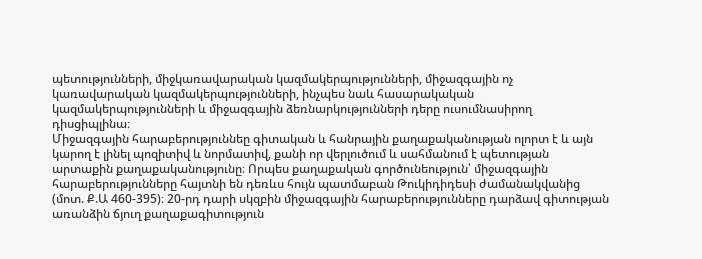պետությունների, միջկառավարական կազմակերպությունների, միջազգային ոչ կառավարական կազմակերպությունների, ինչպես նաև հասարակական կազմակերպությունների և միջազգային ձեռնարկությունների դերը ուսումնասիրող դիսցիպլինա։
Միջազգային հարաբերություննեը գիտական և հանրային քաղաքականության ոլորտ է և այն կարող է լինել պոզիտիվ և նորմատիվ, քանի որ վերլուծում և սահմանում է պետության արտաքին քաղաքականությունը։ Որպես քաղաքական գործունեություն՝ միջազգային հարաբերությունները հայտնի են դեռևս հույն պատմաբան Թուկիդիդեսի ժամանակվանից (մոտ. Ք.Ա 460-395)։ 20-րդ դարի սկզբին միջազգային հարաբերությունները դարձավ գիտության առանձին ճյուղ քաղաքագիտություն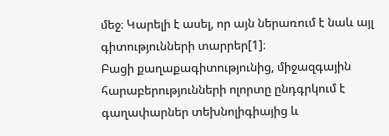մեջ։ Կարելի է ասել, որ այն ներառում է նաև այլ գիտությունների տարրեր[1]։
Բացի քաղաքագիտությունից, միջազգային հարաբերությունների ոլորտը ընդգրկում է գաղափարներ տեխնոլիգիայից և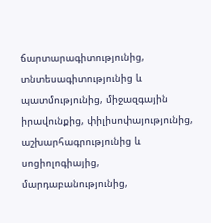ճարտարագիտությունից, տնտեսագիտությունից և պատմությունից, միջազգային իրավունքից, փիլիսոփայությունից, աշխարհագրությունից և սոցիոլոգիայից, մարդաբանությունից,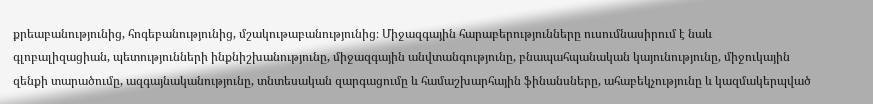քրեաբանությունից, հոգեբանությունից, մշակութաբանությունից։ Միջազգային հարաբերությունները ուսումնասիրում է նաև գլոբալիզացիան, պետությունների ինքնիշխանությունը, միջազգային անվտանգությունը, բնապահպանական կայունությունը, միջուկային զենքի տարածումը, ազգայնականությունը, տնտեսական զարգացումը և համաշխարհային ֆինանսները, ահաբեկչությունը և կազմակերպված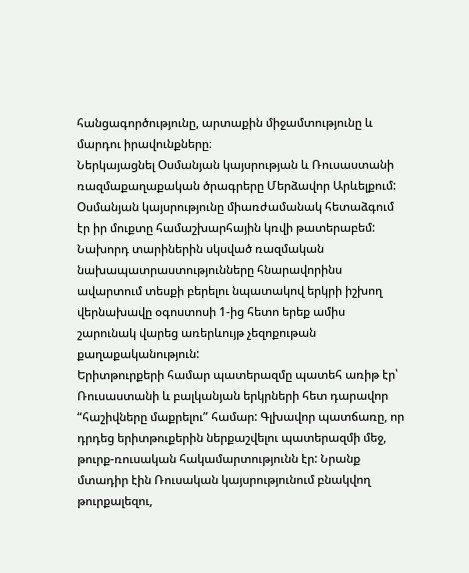հանցագործությունը, արտաքին միջամտությունը և մարդու իրավունքները։
Ներկայացնել Օսմանյան կայսրության և Ռուսաստանի ռազմաքաղաքական ծրագրերը Մերձավոր Արևելքում:
Օսմանյան կայսրությունը միառժամանակ հետաձգում էր իր մուքտը համաշխարհային կռվի թատերաբեմ: Նախորդ տարիներին սկսված ռազմական նախապատրաստությունները հնարավորինս ավարտում տեսքի բերելու նպատակով երկրի իշխող վերնախավը օգոստոսի 1-ից հետո երեք ամիս շարունակ վարեց առերևույթ չեզոքութան քաղաքականություն:
Երիտթուրքերի համար պատերազմը պատեհ առիթ էր՝ Ռուսաստանի և բալկանյան երկրների հետ դարավոր “հաշիվները մաքրելու” համար: Գլխավոր պատճառը, որ դրդեց երիտթուքերին ներքաշվելու պատերազմի մեջ, թուրք-ռուսական հակամարտությունն էր: Նրանք մտադիր էին Ռուսական կայսրությունում բնակվող թուրքալեզու,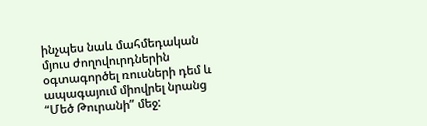ինչպես նաև մահմեդական մյուս ժողովուրդներին օգտագործել ռուսների դեմ և ապագայում միովրել նրանց “Մեծ Թուրանի” մեջ: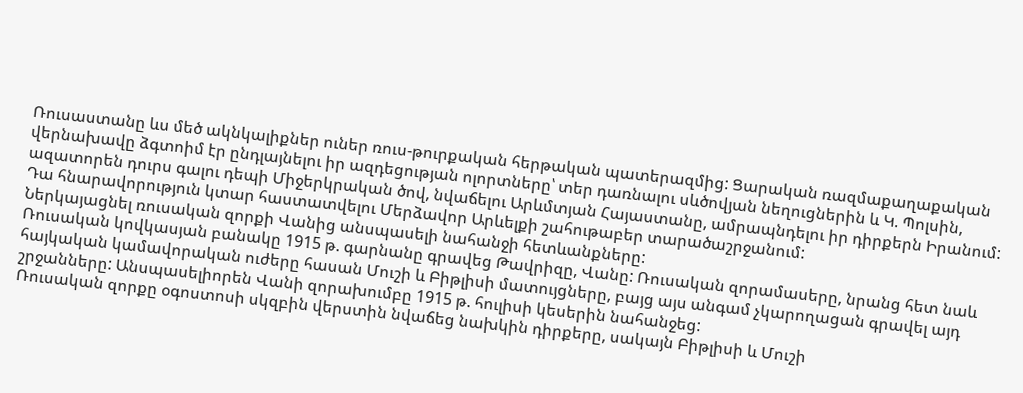Ռուսաստանը ևս մեծ ակնկալիքներ ուներ ռուս-թուրքական հերթական պատերազմից: Ցարական ռազմաքաղաքական վերնախավը ձգտոիմ էր ընդլայնելու իր ազդեցության ոլորտները՝ տեր դառնալու սևծովյան նեղուցներին և Կ. Պոլսին, ազատորեն դուրս գալու դեպի Միջերկրական ծով, նվաճելու Արևմտյան Հայաստանը, ամրապնդելու իր դիրքերն Իրանում: Դա հնարավորություն կտար հաստատվելու Մերձավոր Արևելքի շահութաբեր տարածաշրջանում:
Ներկայացնել ռուսական զորքի Վանից անսպասելի նահանջի հետևանքները:
Ռուսական կովկասյան բանակը 1915 թ. գարնանը գրավեց Թավրիզը, Վանը: Ռուսական զորամասերը, նրանց հետ նաև հայկական կամավորական ուժերը հասան Մուշի և Բիթլիսի մատույցները, բայց այս անգամ չկարողացան գրավել այդ շրջանները: Անսպասելիորեն Վանի զորախումբը 1915 թ. հուլիսի կեսերին նահանջեց:
Ռուսական զորքը օգոստոսի սկզբին վերստին նվաճեց նախկին դիրքերը, սակայն Բիթլիսի և Մուշի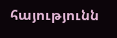հայությունն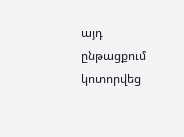այդ ընթացքում կոտորվեց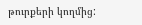թուրքերի կողմից: